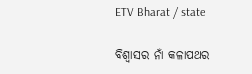ETV Bharat / state

ବିଶ୍ବାସର ନାଁ କଳାପଥର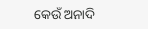କେଉଁ ଅନାଦି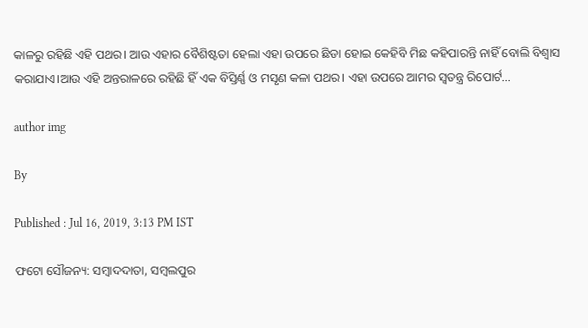କାଳରୁ ରହିଛି ଏହି ପଥର। ଆଉ ଏହାର ବୈଶିଷ୍ଟତା ହେଲା ଏହା ଉପରେ ଛିଡା ହୋଇ କେହିବି ମିଛ କହିପାରନ୍ତି ନାହିଁ ବୋଲି ବିଶ୍ୱାସ କରାଯାଏ।ଆଉ ଏହି ଅନ୍ତରାଳରେ ରହିଛି ହିଁ ଏକ ବିସ୍ତିର୍ଣ୍ଣ ଓ ମସୃଣ କଳା ପଥର। ଏହା ଉପରେ ଆମର ସ୍ବତନ୍ତ୍ର ରିପୋର୍ଟ...

author img

By

Published : Jul 16, 2019, 3:13 PM IST

ଫଟୋ ସୌଜନ୍ୟ: ସମ୍ବାଦଦାତା, ସମ୍ବଲପୁର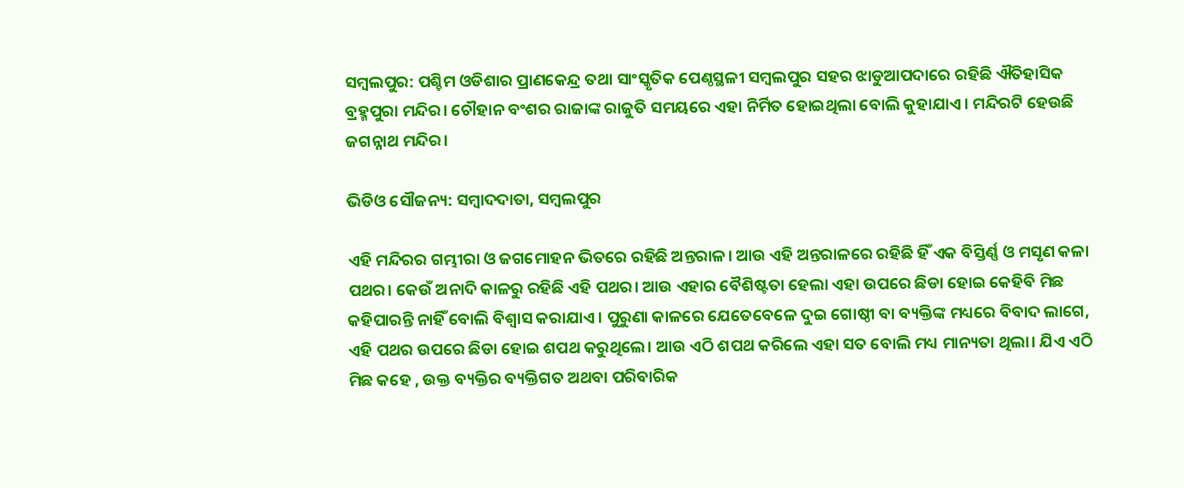ସମ୍ବଲପୁର: ପଶ୍ଚିମ ଓଡିଶାର ପ୍ରାଣକେନ୍ଦ୍ର ତଥା ସାଂସ୍କୃତିକ ପେଣ୍ଠସ୍ଥଳୀ ସମ୍ଵଲପୁର ସହର ଝାଡୁଆପଦାରେ ରହିଛି ଐତିହାସିକ ବ୍ରହ୍ମପୁରା ମନ୍ଦିର। ଚୌହାନ ବଂଶର ରାଜାଙ୍କ ରାଜୁତି ସମୟରେ ଏହା ନିର୍ମିତ ହୋଇଥିଲା ବୋଲି କୁହାଯାଏ। ମନ୍ଦିରଟି ହେଉଛି ଜଗନ୍ନାଥ ମନ୍ଦିର।

ଭିଡିଓ ସୌଜନ୍ୟ: ସମ୍ବାଦଦାତା, ସମ୍ବଲପୁର

ଏହି ମନ୍ଦିରର ଗମ୍ଭୀରା ଓ ଜଗମୋହନ ଭିତରେ ରହିଛି ଅନ୍ତରାଳ। ଆଉ ଏହି ଅନ୍ତରାଳରେ ରହିଛି ହିଁ ଏକ ବିସ୍ତିର୍ଣ୍ଣ ଓ ମସୃଣ କଳା ପଥର। କେଉଁ ଅନାଦି କାଳରୁ ରହିଛି ଏହି ପଥର। ଆଉ ଏହାର ବୈଶିଷ୍ଟତା ହେଲା ଏହା ଉପରେ ଛିଡା ହୋଇ କେହିବି ମିଛ କହିପାରନ୍ତି ନାହିଁ ବୋଲି ବିଶ୍ୱାସ କରାଯାଏ। ପୁରୁଣା କାଳରେ ଯେତେବେଳେ ଦୁଇ ଗୋଷ୍ଠୀ ବା ବ୍ୟକ୍ତିଙ୍କ ମଧ୍ୟରେ ବିବାଦ ଲାଗେ, ଏହି ପଥର ଉପରେ ଛିଡା ହୋଇ ଶପଥ କରୁଥିଲେ। ଆଉ ଏଠି ଶପଥ କରିଲେ ଏହା ସତ ବୋଲି ମଧ୍ୟ ମାନ୍ୟତା ଥିଲା। ଯିଏ ଏଠି ମିଛ କହେ , ଉକ୍ତ ବ୍ୟକ୍ତିର ବ୍ୟକ୍ତିଗତ ଅଥବା ପରିବାରିକ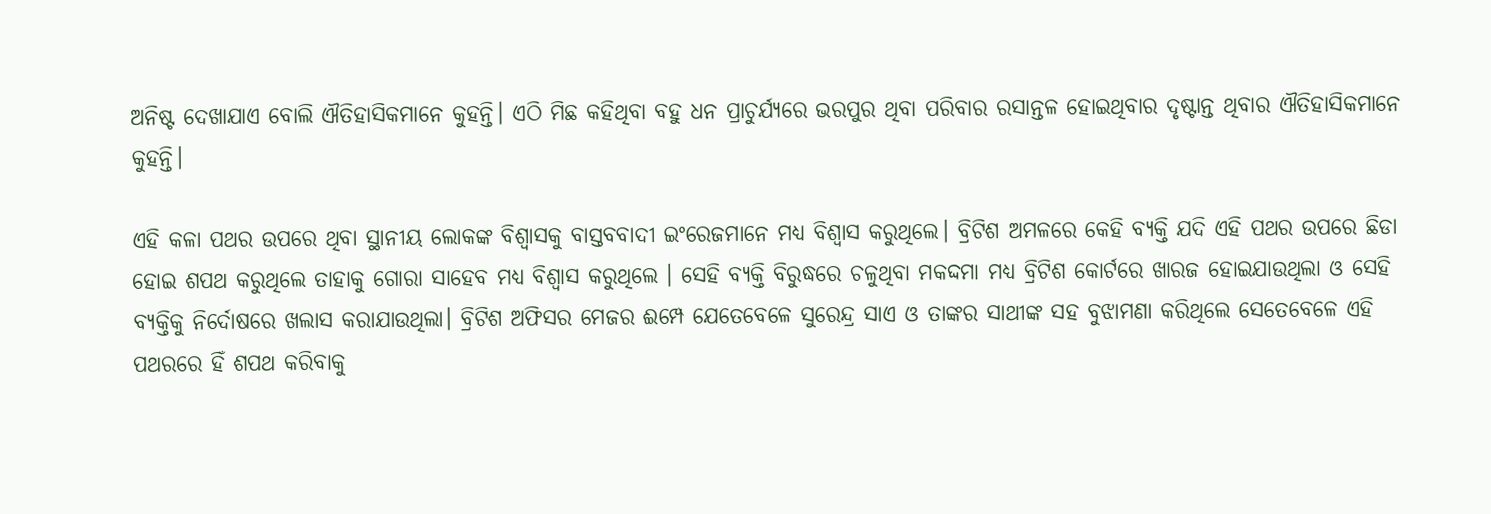ଅନିଷ୍ଟ ଦେଖାଯାଏ ବୋଲି ଐତିହାସିକମାନେ କୁହନ୍ତି। ଏଠି ମିଛ କହିଥିବା ବହୁ ଧନ ପ୍ରାଚୁର୍ଯ୍ୟରେ ଭରପୁର ଥିବା ପରିବାର ରସାନ୍ତଳ ହୋଇଥିବାର ଦୃଷ୍ଟାନ୍ତ ଥିବାର ଐତିହାସିକମାନେ କୁହନ୍ତି।

ଏହି କଳା ପଥର ଉପରେ ଥିବା ସ୍ଥାନୀୟ ଲୋକଙ୍କ ବିଶ୍ୱାସକୁ ବାସ୍ତବବାଦୀ ଇଂରେଜମାନେ ମଧ୍ୟ ବିଶ୍ୱାସ କରୁଥିଲେ। ବ୍ରିଟିଶ ଅମଳରେ କେହି ବ୍ୟକ୍ତି ଯଦି ଏହି ପଥର ଉପରେ ଛିଡା ହୋଇ ଶପଥ କରୁଥିଲେ ତାହାକୁ ଗୋରା ସାହେବ ମଧ୍ୟ ବିଶ୍ୱାସ କରୁଥିଲେ । ସେହି ବ୍ୟକ୍ତି ବିରୁଦ୍ଧରେ ଚଳୁଥିବା ମକଦ୍ଦମା ମଧ୍ୟ ବ୍ରିଟିଶ କୋର୍ଟରେ ଖାରଜ ହୋଇଯାଉଥିଲା ଓ ସେହି ବ୍ୟକ୍ତିକୁ ନିର୍ଦୋଷରେ ଖଲାସ କରାଯାଉଥିଲା। ବ୍ରିଟିଶ ଅଫିସର ମେଜର ଈମ୍ପେ ଯେତେବେଳେ ସୁରେନ୍ଦ୍ର ସାଏ ଓ ତାଙ୍କର ସାଥୀଙ୍କ ସହ ବୁଝାମଣା କରିଥିଲେ ସେତେବେଳେ ଏହି ପଥରରେ ହିଁ ଶପଥ କରିବାକୁ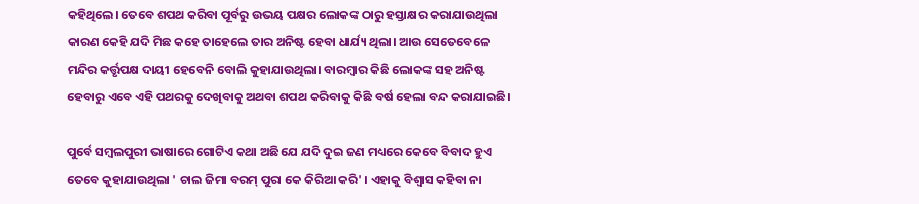କହିଥିଲେ। ତେବେ ଶପଥ କରିବା ପୂର୍ବରୁ ଉଭୟ ପକ୍ଷର ଲୋକଙ୍କ ଠାରୁ ହସ୍ତାକ୍ଷର କରାଯାଉଥିଲା କାରଣ କେହି ଯଦି ମିଛ କହେ ତାହେଲେ ତାର ଅନିଷ୍ଟ ହେବା ଧାର୍ଯ୍ୟ ଥିଲା। ଆଉ ସେତେବେଳେ ମନ୍ଦିର କର୍ତ୍ତୃପକ୍ଷ ଦାୟୀ ହେବେନି ବୋଲି କୁହାଯାଉଥିଲା। ବାରମ୍ବାର କିଛି ଲୋକଙ୍କ ସହ ଅନିଷ୍ଟ ହେବାରୁ ଏବେ ଏହି ପଥରକୁ ଦେଖିବାକୁ ଅଥବା ଶପଥ କରିବାକୁ କିଛି ବର୍ଷ ହେଲା ବନ୍ଦ କରାଯାଇଛି।

ପୁର୍ବେ ସମ୍ବଲପୁରୀ ଭାଷାରେ ଗୋଟିଏ କଥା ଅଛି ଯେ ଯଦି ଦୁଇ ଜଣ ମଧ୍ୟରେ କେବେ ବିବାଦ ହୁଏ ତେବେ କୁହାଯାଉଥିଲା ' ଚାଲ ଜିମା ବରମ୍ ପୁରା କେ କିରିଆ କରି' । ଏହାକୁ ବିଶ୍ୱାସ କହିବା ନା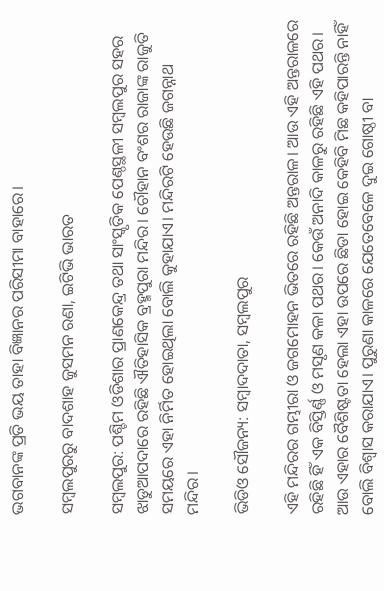ଭଗବାନଙ୍କ ପ୍ରତି ଭୟ ତାହା ବିଜ୍ଞାନର ପରିସୀମା ବାହାରେ।

ସମ୍ବଲପୁରରୁ ବାଦଶାହ ଜୁସମନ ରଣା, ଇଟିଭି ଭାରତ

ସମ୍ବଲପୁର: ପଶ୍ଚିମ ଓଡିଶାର ପ୍ରାଣକେନ୍ଦ୍ର ତଥା ସାଂସ୍କୃତିକ ପେଣ୍ଠସ୍ଥଳୀ ସମ୍ଵଲପୁର ସହର ଝାଡୁଆପଦାରେ ରହିଛି ଐତିହାସିକ ବ୍ରହ୍ମପୁରା ମନ୍ଦିର। ଚୌହାନ ବଂଶର ରାଜାଙ୍କ ରାଜୁତି ସମୟରେ ଏହା ନିର୍ମିତ ହୋଇଥିଲା ବୋଲି କୁହାଯାଏ। ମନ୍ଦିରଟି ହେଉଛି ଜଗନ୍ନାଥ ମନ୍ଦିର।

ଭିଡିଓ ସୌଜନ୍ୟ: ସମ୍ବାଦଦାତା, ସମ୍ବଲପୁର

ଏହି ମନ୍ଦିରର ଗମ୍ଭୀରା ଓ ଜଗମୋହନ ଭିତରେ ରହିଛି ଅନ୍ତରାଳ। ଆଉ ଏହି ଅନ୍ତରାଳରେ ରହିଛି ହିଁ ଏକ ବିସ୍ତିର୍ଣ୍ଣ ଓ ମସୃଣ କଳା ପଥର। କେଉଁ ଅନାଦି କାଳରୁ ରହିଛି ଏହି ପଥର। ଆଉ ଏହାର ବୈଶିଷ୍ଟତା ହେଲା ଏହା ଉପରେ ଛିଡା ହୋଇ କେହିବି ମିଛ କହିପାରନ୍ତି ନାହିଁ ବୋଲି ବିଶ୍ୱାସ କରାଯାଏ। ପୁରୁଣା କାଳରେ ଯେତେବେଳେ ଦୁଇ ଗୋଷ୍ଠୀ ବା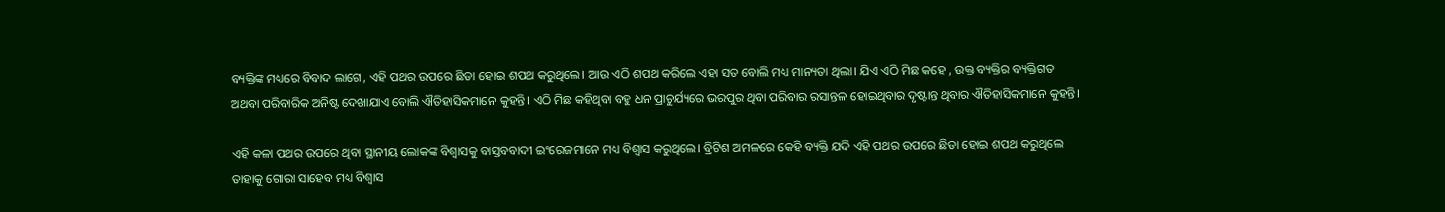ବ୍ୟକ୍ତିଙ୍କ ମଧ୍ୟରେ ବିବାଦ ଲାଗେ, ଏହି ପଥର ଉପରେ ଛିଡା ହୋଇ ଶପଥ କରୁଥିଲେ। ଆଉ ଏଠି ଶପଥ କରିଲେ ଏହା ସତ ବୋଲି ମଧ୍ୟ ମାନ୍ୟତା ଥିଲା। ଯିଏ ଏଠି ମିଛ କହେ , ଉକ୍ତ ବ୍ୟକ୍ତିର ବ୍ୟକ୍ତିଗତ ଅଥବା ପରିବାରିକ ଅନିଷ୍ଟ ଦେଖାଯାଏ ବୋଲି ଐତିହାସିକମାନେ କୁହନ୍ତି। ଏଠି ମିଛ କହିଥିବା ବହୁ ଧନ ପ୍ରାଚୁର୍ଯ୍ୟରେ ଭରପୁର ଥିବା ପରିବାର ରସାନ୍ତଳ ହୋଇଥିବାର ଦୃଷ୍ଟାନ୍ତ ଥିବାର ଐତିହାସିକମାନେ କୁହନ୍ତି।

ଏହି କଳା ପଥର ଉପରେ ଥିବା ସ୍ଥାନୀୟ ଲୋକଙ୍କ ବିଶ୍ୱାସକୁ ବାସ୍ତବବାଦୀ ଇଂରେଜମାନେ ମଧ୍ୟ ବିଶ୍ୱାସ କରୁଥିଲେ। ବ୍ରିଟିଶ ଅମଳରେ କେହି ବ୍ୟକ୍ତି ଯଦି ଏହି ପଥର ଉପରେ ଛିଡା ହୋଇ ଶପଥ କରୁଥିଲେ ତାହାକୁ ଗୋରା ସାହେବ ମଧ୍ୟ ବିଶ୍ୱାସ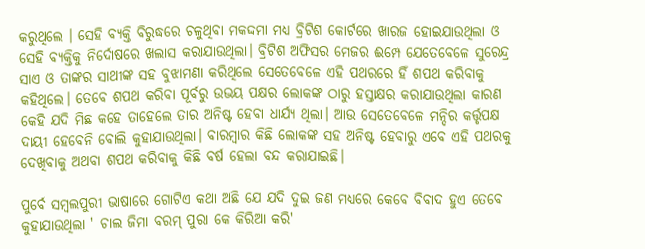କରୁଥିଲେ । ସେହି ବ୍ୟକ୍ତି ବିରୁଦ୍ଧରେ ଚଳୁଥିବା ମକଦ୍ଦମା ମଧ୍ୟ ବ୍ରିଟିଶ କୋର୍ଟରେ ଖାରଜ ହୋଇଯାଉଥିଲା ଓ ସେହି ବ୍ୟକ୍ତିକୁ ନିର୍ଦୋଷରେ ଖଲାସ କରାଯାଉଥିଲା। ବ୍ରିଟିଶ ଅଫିସର ମେଜର ଈମ୍ପେ ଯେତେବେଳେ ସୁରେନ୍ଦ୍ର ସାଏ ଓ ତାଙ୍କର ସାଥୀଙ୍କ ସହ ବୁଝାମଣା କରିଥିଲେ ସେତେବେଳେ ଏହି ପଥରରେ ହିଁ ଶପଥ କରିବାକୁ କହିଥିଲେ। ତେବେ ଶପଥ କରିବା ପୂର୍ବରୁ ଉଭୟ ପକ୍ଷର ଲୋକଙ୍କ ଠାରୁ ହସ୍ତାକ୍ଷର କରାଯାଉଥିଲା କାରଣ କେହି ଯଦି ମିଛ କହେ ତାହେଲେ ତାର ଅନିଷ୍ଟ ହେବା ଧାର୍ଯ୍ୟ ଥିଲା। ଆଉ ସେତେବେଳେ ମନ୍ଦିର କର୍ତ୍ତୃପକ୍ଷ ଦାୟୀ ହେବେନି ବୋଲି କୁହାଯାଉଥିଲା। ବାରମ୍ବାର କିଛି ଲୋକଙ୍କ ସହ ଅନିଷ୍ଟ ହେବାରୁ ଏବେ ଏହି ପଥରକୁ ଦେଖିବାକୁ ଅଥବା ଶପଥ କରିବାକୁ କିଛି ବର୍ଷ ହେଲା ବନ୍ଦ କରାଯାଇଛି।

ପୁର୍ବେ ସମ୍ବଲପୁରୀ ଭାଷାରେ ଗୋଟିଏ କଥା ଅଛି ଯେ ଯଦି ଦୁଇ ଜଣ ମଧ୍ୟରେ କେବେ ବିବାଦ ହୁଏ ତେବେ କୁହାଯାଉଥିଲା ' ଚାଲ ଜିମା ବରମ୍ ପୁରା କେ କିରିଆ କରି'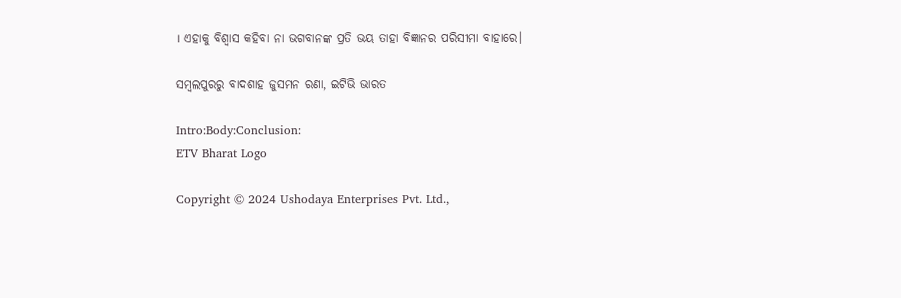। ଏହାକୁ ବିଶ୍ୱାସ କହିବା ନା ଭଗବାନଙ୍କ ପ୍ରତି ଭୟ ତାହା ବିଜ୍ଞାନର ପରିସୀମା ବାହାରେ।

ସମ୍ବଲପୁରରୁ ବାଦଶାହ ଜୁସମନ ରଣା, ଇଟିଭି ଭାରତ

Intro:Body:Conclusion:
ETV Bharat Logo

Copyright © 2024 Ushodaya Enterprises Pvt. Ltd.,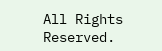All Rights Reserved.